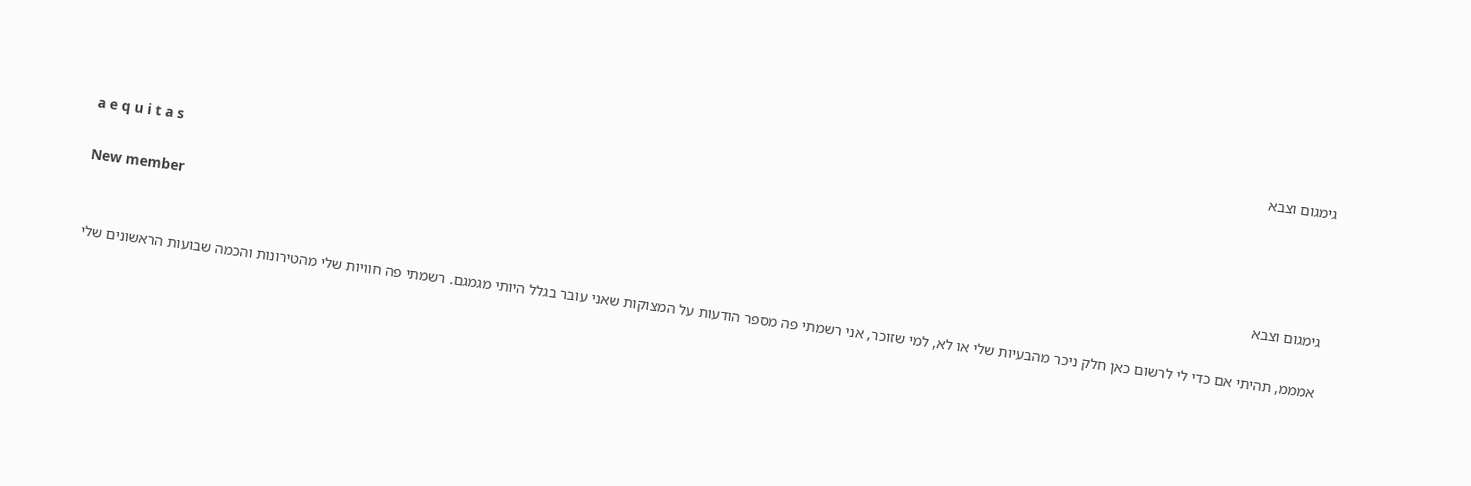גימגום וצבא

a e q u i t a s

New member
גימגום וצבא

אמממ, תהיתי אם כדי לי לרשום כאן חלק ניכר מהבעיות שלי או לא, למי שזוכר, אני רשמתי פה מספר הודעות על המצוקות שאני עובר בגלל היותי מגמגם. רשמתי פה חוויות שלי מהטירונות והכמה שבועות הראשונים שלי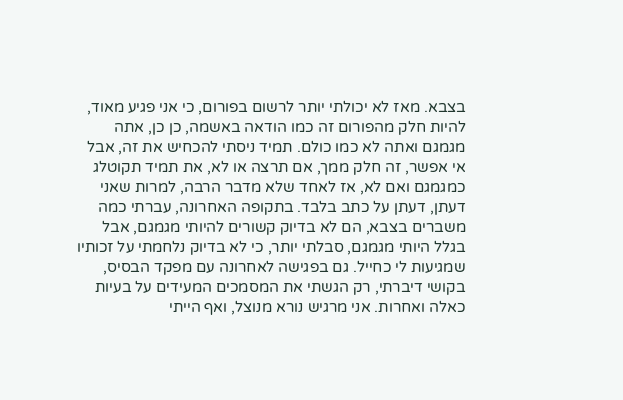בצבא. מאז לא יכולתי יותר לרשום בפורום, כי אני פגיע מאוד, להיות חלק מהפורום זה כמו הודאה באשמה, כן כן, אתה מגמגם ואתה לא כמו כולם. תמיד ניסתי להכחיש את זה, אבל אי אפשר, זה חלק ממך, אם תרצה או לא, את תמיד תקוטלג כמגמגם ואם לא, אז לאחד שלא מדבר הרבה, למרות שאני דעתן, דעתן על כתב בלבד. בתקופה האחרונה, עברתי כמה משברים בצבא, הם לא בדיוק קשורים להיותי מגמגם, אבל בגלל היותי מגמגם, סבלתי יותר, כי לא בדיוק נלחמתי על זכותיו שמגיעות לי כחייל. גם בפגישה לאחרונה עם מפקד הבסיס, בקושי דיברתי, רק הגשתי את המסמכים המעידים על בעיות כאלה ואחרות. אני מרגיש נורא מנוצל, ואף הייתי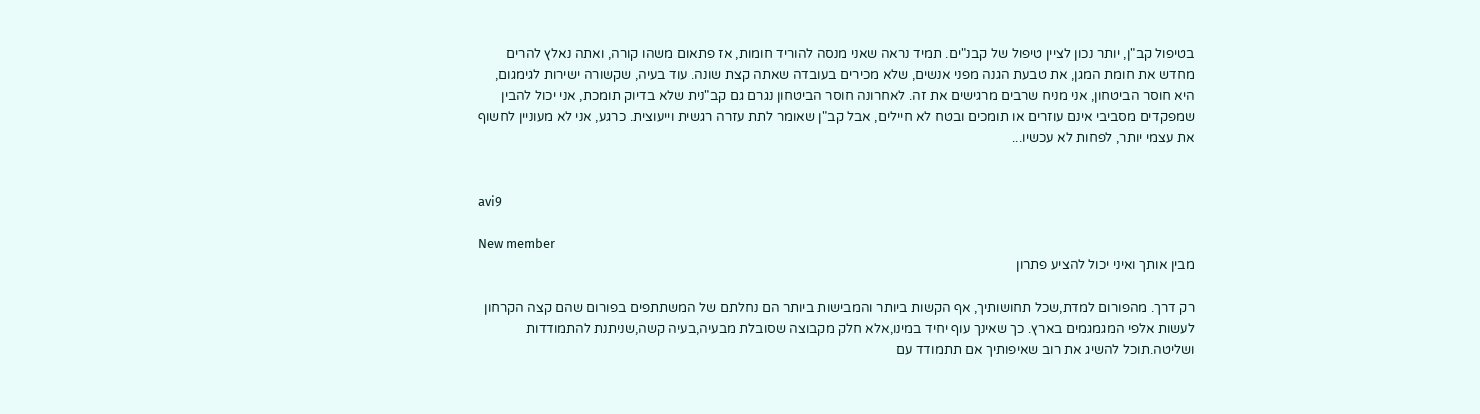בטיפול קב"ן, יותר נכון לציין טיפול של קבנ"ים. תמיד נראה שאני מנסה להוריד חומות, אז פתאום משהו קורה, ואתה נאלץ להרים מחדש את חומת המגן, את טבעת הגנה מפני אנשים, שלא מכירים בעובדה שאתה קצת שונה. עוד בעיה, שקשורה ישירות לגימגום, היא חוסר הביטחון, אני מניח שרבים מרגישים את זה. לאחרונה חוסר הביטחון נגרם גם קב"נית שלא בדיוק תומכת, אני יכול להבין שמפקדים מסביבי אינם עוזרים או תומכים ובטח לא חיילים, אבל קב"ן שאומר לתת עזרה רגשית וייעוצית. כרגע, אני לא מעוניין לחשוף את עצמי יותר, לפחות לא עכשיו...


avi9

New member
מבין אותך ואיני יכול להציע פתרון

רק דרך. מהפורום למדת,שכל תחושותיך, אף הקשות ביותר והמבישות ביותר הם נחלתם של המשתתפים בפורום שהם קצה הקרחון לעשות אלפי המגמגמים בארץ. כך שאינך עוף יחיד במינו,אלא חלק מקבוצה שסובלת מבעיה,בעיה קשה,שניתנת להתמודדות ושליטה.תוכל להשיג את רוב שאיפותיך אם תתמודד עם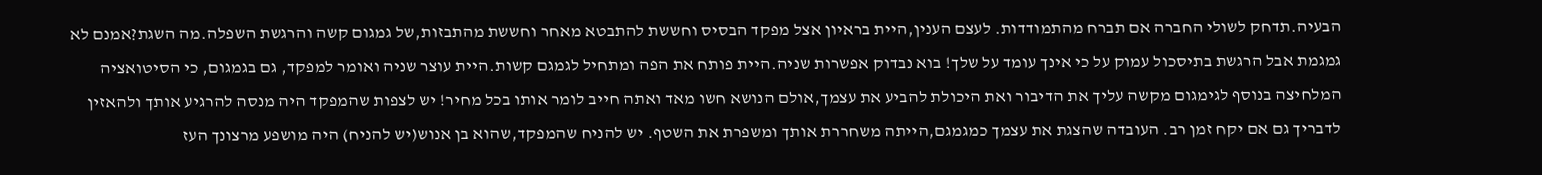הבעיה.תדחק לשולי החברה אם תברח מהתמודדות. לעצם הענין,היית בראיון אצל מפקד הבסיס וחששת להתבטא מאחר וחששת מהתבזות,של גמגום קשה והרגשת השפלה.מה השגת?אמנם לא גמגמת אבל הרגשת בתיסכול עמוק על כי אינך עומד על שלך! בוא נבדוק אפשרות שניה.היית פותח את הפה ומתחיל לגמגם קשות.היית עוצר שניה ואומר למפקד, גם בגמגום, כי הסיטואציה המלחיצה בנוסף לגימגום מקשה עליך את הדיבור ואת היכולת להביע את עצמך,אולם הנושא חשו מאד ואתה חייב לומר אותו בכל מחיר! יש לצפות שהמפקד היה מנסה להרגיע אותך ולהאזין לדבריך גם אם יקח זמן רב. העובדה שהצגת את עצמך כמגמגם,הייתה משחררת אותך ומשפרת את השטף. יש להניח שהמפקד,שהוא בן אנוש(יש להניח) היה מושפע מרצונך העז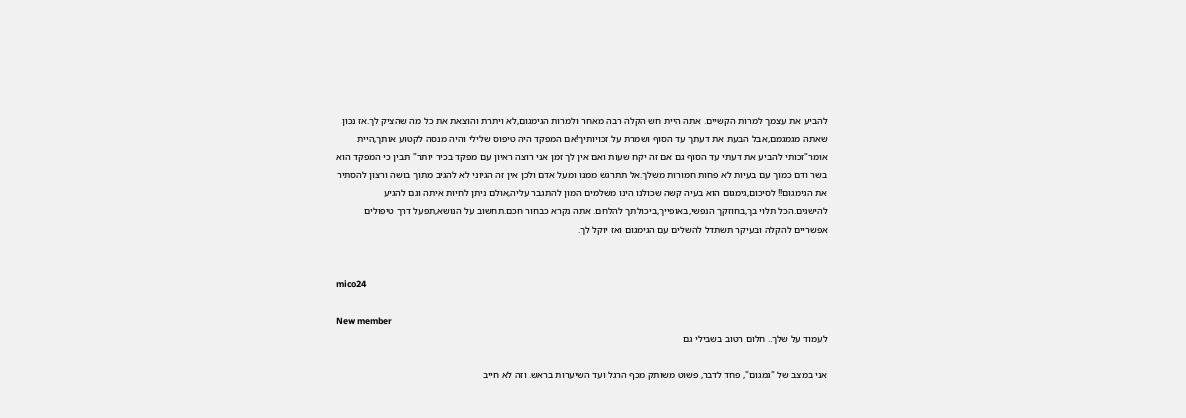להביע את עצמך למרות הקשיים. אתה היית חש הקלה רבה מאחר ולמרות הגימגום,לא ויתרת והוצאת את כל מה שהציק לך.אז נכון שאתה מגמגמם,אבל הבעת את דעתך עד הסוף ושמרת על זכויותיך!אם המפקד היה טיפוס שלילי והיה מנסה לקטוע אותך,היית אומר"זכותי להביע את דעתי עד הסוף גם אם זה יקח שעות ואם אין לך זמן אני רוצה ראיון עם מפקד בכיר יותר" תבין כי המפקד הוא בשר ודם כמוך עם בעיות לא פחות חמורות משלך.אל תתרגש ממנו ומעל אדם ולכן אין זה הגיוני לא להגיב מתוך בושה ורצון להסתיר את הגימגום!! לסיכום,גימגום הוא בעיה קשה שכולנו הינו משלמים המון להתגבר עליה,אולם ניתן לחיות איתה וגם להגיע להישגים.הכל תלוי בך,בחוזקך הנפשי,באופייך,ביכולתך להלחם. אתה נקרא כבחור חכם.תחשוב על הנושא,תפעל דרך טיפולים אפשריים להקלה ובעיקר תשתדל להשלים עם הגימגום ואז יוקל לך.


mico24

New member
לעמוד על שלך.. חלום רטוב בשבילי גם

אני במצב של "גמגום", פחד לדבר, פשוט משותק מכף הרגל ועד השיערות בראש. וזה לא חייב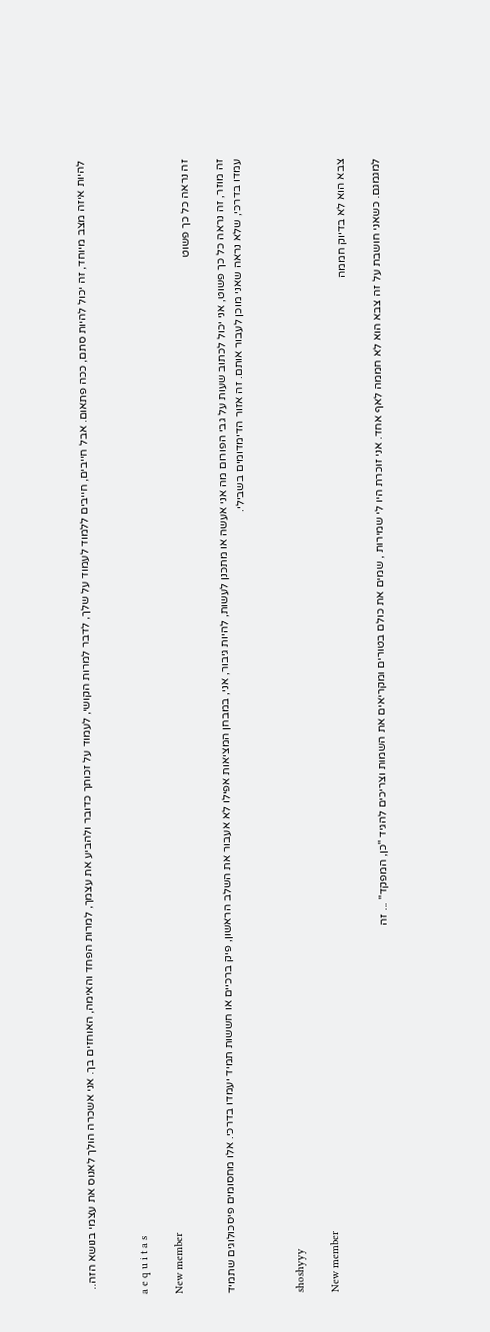להיות איזה מצב מיוחד, זה יכול להיות סתם, ככה פתאום. אבל חייבים, חייבים ללמוד לעמוד על שלך, לדבר למרות הקושי, לעמוד על זכותך כדובר ולהביע את עצמך, למרות הפחד והאימה, האוחזים בך. אני אשכרה הולך לאנוס את עצמי בנושא הזה..


a e q u i t a s

New member
זה נראה כל כך פשוט

זה מוזר, זה נראה כל כך פשוט, אני יכול לכתוב שעות על גבי הפורום מה אני אעשה או מתכנן לעשות, להיות גיבור, אני, במבחן המציאות אפילו לא אעבור את השלב הראשון, פיק ברכיים או חששות תמיד יעמדו בדרכי. אלו מחסומים פיסכולוגים שתמיד עמדו בדרכי, שלא נראה שאני מוכן לעבור אותם. זה אזור הדימדומים בשבילי.


shoshyyy

New member
צבא הוא לא בדיוק חממה

למגמגם. כשאני חושבת על זה צבא הוא לא חממה לאף אחד. אני זוכרת היו לי שמירות , שמים את כולם בטורים ומקריאים את השמות וצריכים להגיד "כן, המפקד" ... זה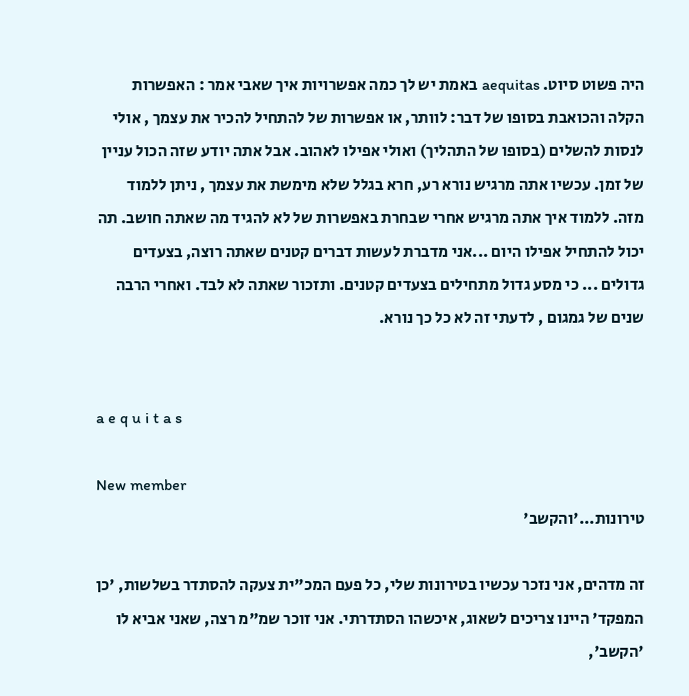היה פשוט סיוט. aequitas באמת יש לך כמה אפשרויות איך שאבי אמר : האפשרות הקלה והכואבת בסופו של דבר: לוותר, או אפשרות של להתחיל להכיר את עצמך , אולי לנסות להשלים (בסופו של התהליך) ואולי אפילו לאהוב. אבל אתה יודע שזה הכול עניין של זמן. עכשיו אתה מרגיש נורא רע, חרא בגלל שלא מימשת את עצמך , ניתן ללמוד מזה. ללמוד איך אתה מרגיש אחרי שבחרת באפשרות של לא להגיד מה שאתה חושב. תה יכול להתחיל אפילו היום ...אני מדברת לעשות דברים קטנים שאתה רוצה, בצעדים גדולים ... כי מסע גדול מתחילים בצעדים קטנים. ותזכור שאתה לא לבד. ואחרי הרבה שנים של גמגום , לדעתי זה לא כל כך נורא.


a e q u i t a s

New member
טירונות...'והקשב'

זה מדהים, אני נזכר עכשיו בטירונות שלי, כל פעם המכ"ית צעקה להסתדר בשלשות, 'כן המפקד' היינו צריכים לשאוג, איכשהו הסתדרתי. אני זוכר שמ"מ רצה, שאני אביא לו 'הקשב',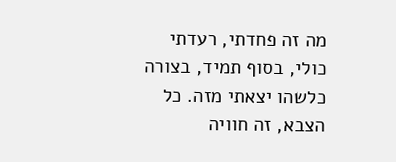מה זה פחדתי, רעדתי כולי, בסוף תמיד, בצורה כלשהו יצאתי מזה. כל הצבא, זה חוויה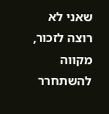שאני לא רוצה לזכור, מקווה להשתחרר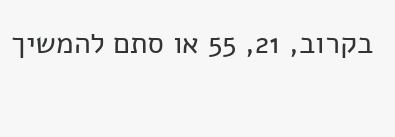בקרוב, 21, 55 או סתם להמשיך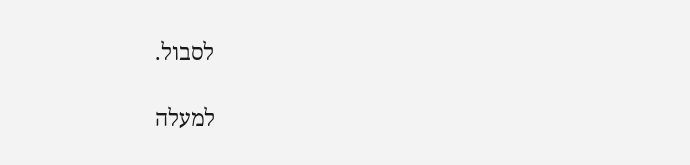לסבול.

למעלה